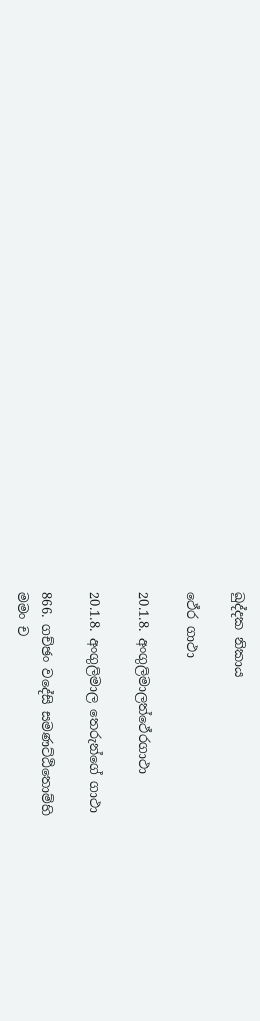ඛුද්දක නිකාය

ථේර ගාථා

20.1.8. අංගුලිමාලත්ථේරගාථා

20.1.8. අංගුලිමාල තෙරුන්ගේ ගාථා

866. ගච්ඡං වදේසි සමණට්ඨිතොම්හි
මමං ච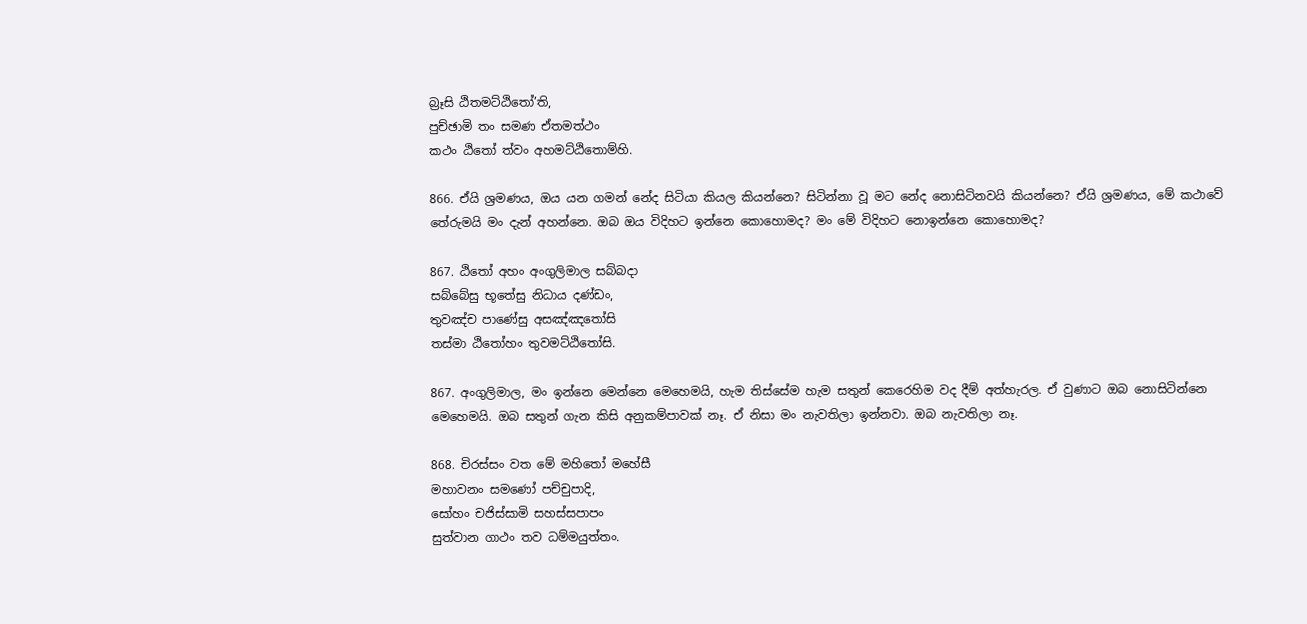බ්‍රෑසි ඨිතමට්ඨිතෝ’ති,
පුච්ඡාමි තං සමණ ඒතමත්ථං
කථං ඨිතෝ ත්වං අහමට්ඨිතොම්හි.

866. ඒයි ශ්‍රමණය, ඔය යන ගමන් නේද සිටියා කියල කියන්නෙ? සිටින්නා වූ මට නේද නොසිටිනවයි කියන්නෙ? ඒයි ශ්‍රමණය, මේ කථාවේ තේරුමයි මං දැන් අහන්නෙ. ඔබ ඔය විදිහට ඉන්නෙ කොහොමද? මං මේ විදිහට නොඉන්නෙ කොහොමද?

867. ඨිතෝ අහං අංගුලිමාල සබ්බදා
සබ්බේසු භූතේසු නිධාය දණ්ඩං,
තුවඤ්ච පාණේසු අසඤ්ඤතෝසි
තස්මා ඨිතෝහං තුවමට්ඨිතෝසි.

867. අංගුලිමාල, මං ඉන්නෙ මෙන්නෙ මෙහෙමයි, හැම තිස්සේම හැම සතුන් කෙරෙහිම වද දීම් අත්හැරල. ඒ වුණාට ඔබ නොසිටින්නෙ මෙහෙමයි. ඔබ සතුන් ගැන කිසි අනුකම්පාවක් නෑ. ඒ නිසා මං නැවතිලා ඉන්නවා. ඔබ නැවතිලා නෑ.

868. චිරස්සං වත මේ මහිතෝ මහේසී
මහාවනං සමණෝ පච්චුපාදි,
සෝහං චජිස්සාමි සහස්සපාපං
සුත්වාන ගාථං තව ධම්මයුත්තං.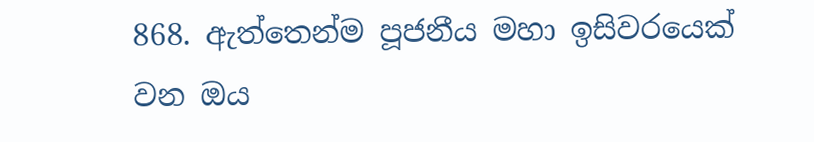868. ඇත්තෙන්ම පූජනීය මහා ඉසිවරයෙක් වන ඔය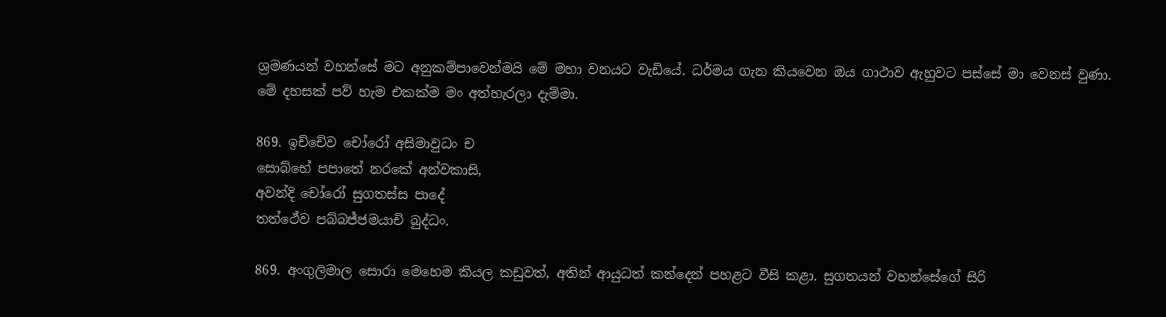ශ්‍රමණයන් වහන්සේ මට අනුකම්පාවෙන්මයි මේ මහා වනයට වැඩියේ. ධර්මය ගැන කියවෙන ඔය ගාථාව ඇහුවට පස්සේ මා වෙනස් වුණා. මේ දහසක් පව් හැම එකක්ම මං අත්හැරලා දැම්මා.

869. ඉච්චේව චෝරෝ අසිමාවුධං ච
සොබ්භේ පපාතේ නරකේ අන්වකාසි,
අවන්දි චෝරෝ සුගතස්ස පාදේ
තත්ථේව පබ්බජ්ජමයාචි බුද්ධං.

869. අංගුලිමාල සොරා මෙහෙම කියල කඩුවත්, අතින් ආයුධත් කන්දෙන් පහළට වීසි කළා. සුගතයන් වහන්සේගේ සිරි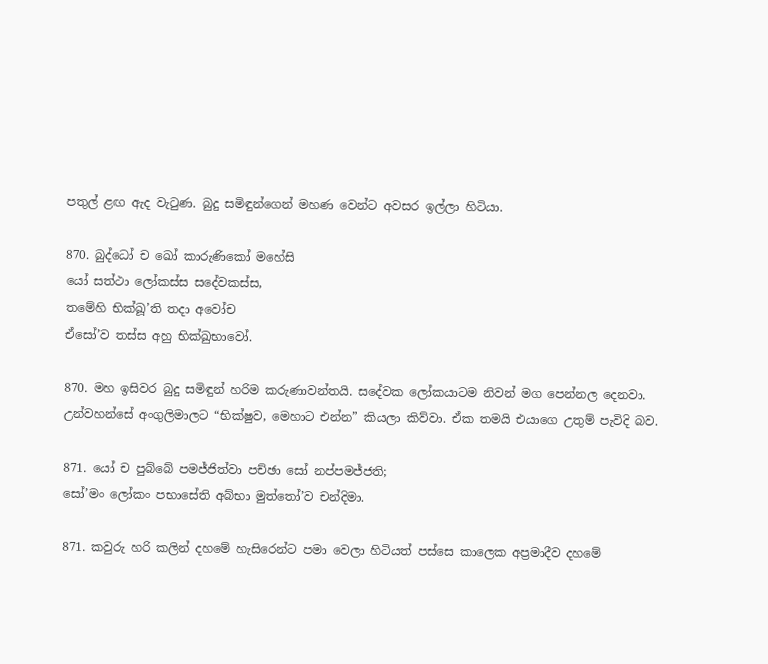පතුල් ළඟ ඇද වැටුණ. බුදු සමිඳුන්ගෙන් මහණ වෙන්ට අවසර ඉල්ලා හිටියා.

870. බුද්ධෝ ච ඛෝ කාරුණිකෝ මහේසි
යෝ සත්ථා ලෝකස්ස සදේවකස්ස,
තමේහි භික්ඛූ’ති තදා අවෝච
ඒසෝ’ව තස්ස අහු භික්ඛුභාවෝ.

870. මහ ඉසිවර බුදු සමිඳුන් හරිම කරුණාවන්තයි. සදේවක ලෝකයාටම නිවන් මග පෙන්නල දෙනවා. උන්වහන්සේ අංගුලිමාලට “භික්ෂුව, මෙහාට එන්න” කියලා කිව්වා. ඒක තමයි එයාගෙ උතුම් පැවිදි බව.

871. යෝ ච පුබ්බේ පමජ්ජිත්වා පච්ඡා සෝ නප්පමජ්ජති;
සෝ’මං ලෝකං පභාසේති අබ්භා මුත්තෝ’ව චන්දිමා.

871. කවුරු හරි කලින් දහමේ හැසිරෙන්ට පමා වෙලා හිටියත් පස්සෙ කාලෙක අප්‍රමාදීව දහමේ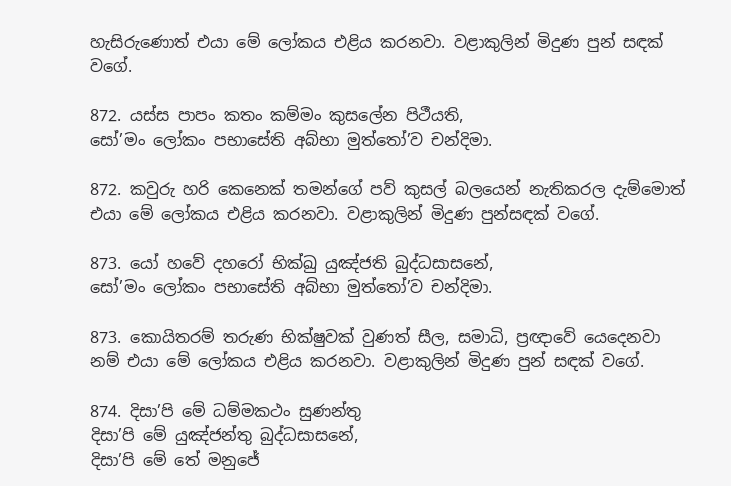හැසිරුණොත් එයා මේ ලෝකය එළිය කරනවා. වළාකුලින් මිදුණ පුන් සඳක් වගේ.

872. යස්ස පාපං කතං කම්මං කුසලේන පිථීයති,
සෝ’මං ලෝකං පභාසේති අබ්භා මුත්තෝ’ව චන්දිමා.

872. කවුරු හරි කෙනෙක් තමන්ගේ පව් කුසල් බලයෙන් නැතිකරල දැම්මොත් එයා මේ ලෝකය එළිය කරනවා. වළාකුලින් මිදුණ පුන්සඳක් වගේ.

873. යෝ හවේ දහරෝ භික්ඛු යුඤ්ජති බුද්ධසාසනේ,
සෝ’මං ලෝකං පභාසේති අබ්භා මුත්තෝ’ව චන්දිමා.

873. කොයිතරම් තරුණ භික්ෂුවක් වුණත් සීල, සමාධි, ප්‍රඥාවේ යෙදෙනවා නම් එයා මේ ලෝකය එළිය කරනවා. වළාකුලින් මිදුණ පුන් සඳක් වගේ.

874. දිසා’පි මේ ධම්මකථං සුණන්තු
දිසා’පි මේ යුඤ්ජන්තු බුද්ධසාසනේ,
දිසා’පි මේ තේ මනුජේ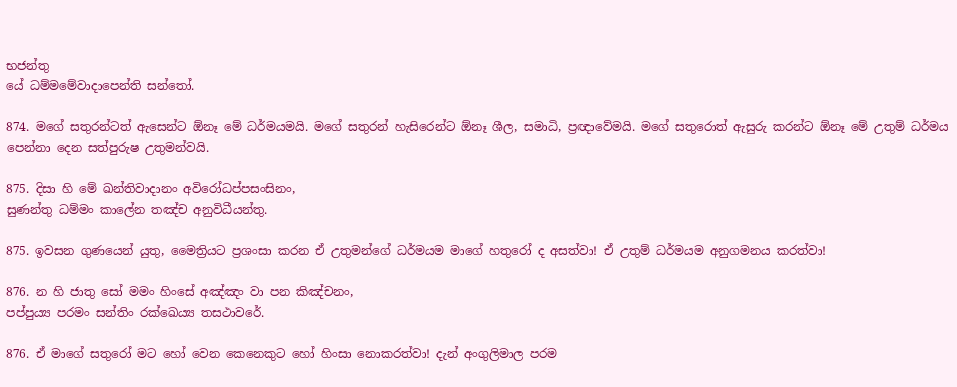භජන්තු
යේ ධම්මමේවාදාපෙන්ති සන්තෝ.

874. මගේ සතුරන්ටත් ඇසෙන්ට ඕනෑ මේ ධර්මයමයි. මගේ සතුරන් හැසිරෙන්ට ඕනෑ ශීල, සමාධි, ප්‍රඥාවේමයි. මගේ සතුරොත් ඇසුරු කරන්ට ඕනෑ මේ උතුම් ධර්මය පෙන්නා දෙන සත්පුරුෂ උතුමන්වයි.

875. දිසා හි මේ ඛන්තිවාදානං අවිරෝධප්පසංසිනං,
සුණන්තු ධම්මං කාලේන තඤ්ච අනුවිධීයන්තු.

875. ඉවසන ගුණයෙන් යුතු, මෛත්‍රියට ප්‍රශංසා කරන ඒ උතුමන්ගේ ධර්මයම මාගේ හතුරෝ ද අසත්වා! ඒ උතුම් ධර්මයම අනුගමනය කරත්වා!

876. න හි ජාතු සෝ මමං හිංසේ අඤ්ඤං වා පන කිඤ්චනං,
පප්පුය්‍ය පරමං සන්තිං රක්ඛෙය්‍ය තසථාවරේ.

876. ඒ මාගේ සතුරෝ මට හෝ වෙන කෙනෙකුට හෝ හිංසා නොකරත්වා! දැන් අංගුලිමාල පරම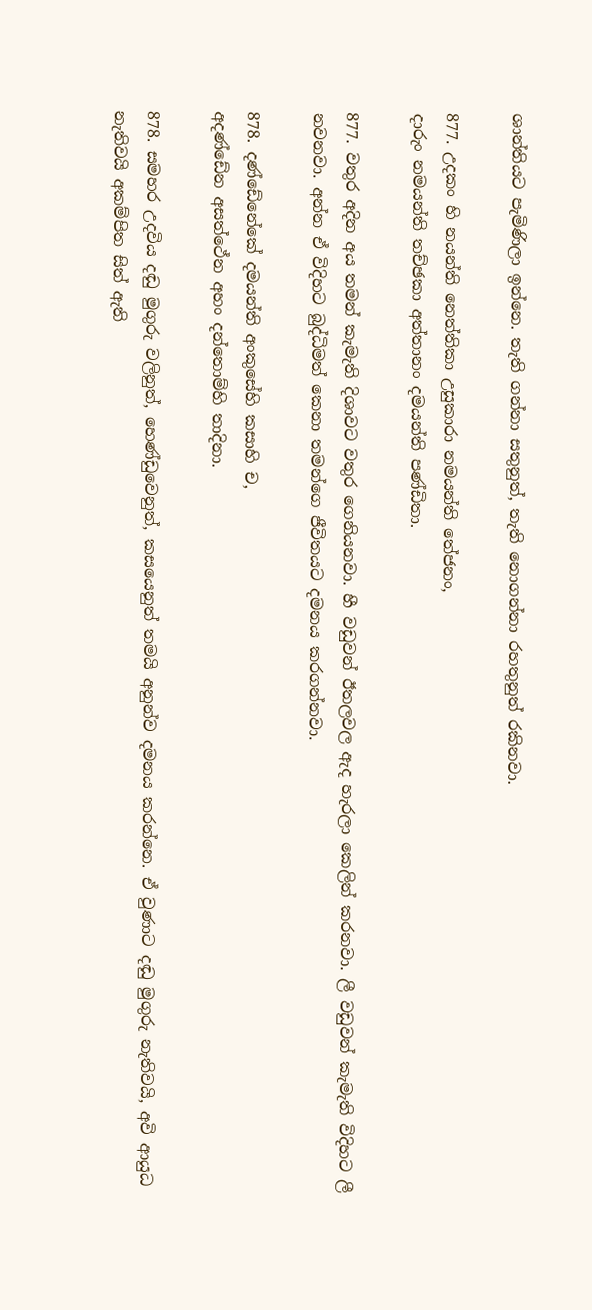ශාන්තියට පැමිණිලා ඉන්නෙ. තැති ගන්නා සතුනුත්, තැති නොගන්නා රහතුනුත් රකිනවා.

877. උදකං හි නයන්ති නෙත්තිකා උසුකාරා නමයන්ති තේජනං,
දාරුං නමයන්ති තච්ඡකා අත්තානං දමයන්ති පණ්ඩිතා.

877. වතුර අදින අය තමන් කැමැති දිශාවට වතුර ගෙනියනවා. හී වඩුවන් ඊතලවල ඇද හැරලා කෙලින් කරනවා. ලී වඩුවන් කැමැති විදිහට ලී නවනවා. අන්න ඒ විදිහට බුද්ධිමත් කෙනා තමන්ගෙ ජීවිතයට දමනය කරගන්නවා.

878. දණ්ඩේනේකේ දමයන්ති අංකුසේහි කසාහි ච,
අදණ්ඩේන අසත්ථේන අහං දන්තොම්හි තාදිනා.

878. සමහර උදවිය දඬු මුගුරු වලිනුත්, හෙණ්ඩුවෙනුත්, කසයෙනුත් තමයි අනුන්ව දමනය කරන්නෙ. ඒ වුණාට දඬු මුගුරු නැතිවයි, අවි ආයුධ නැතිවයි අකම්පිත සිත් ඇති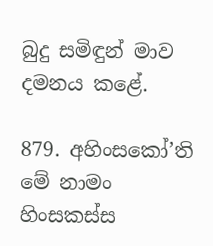බුදු සමිඳුන් මාව දමනය කළේ.

879. අහිංසකෝ’ති මේ නාමං හිංසකස්ස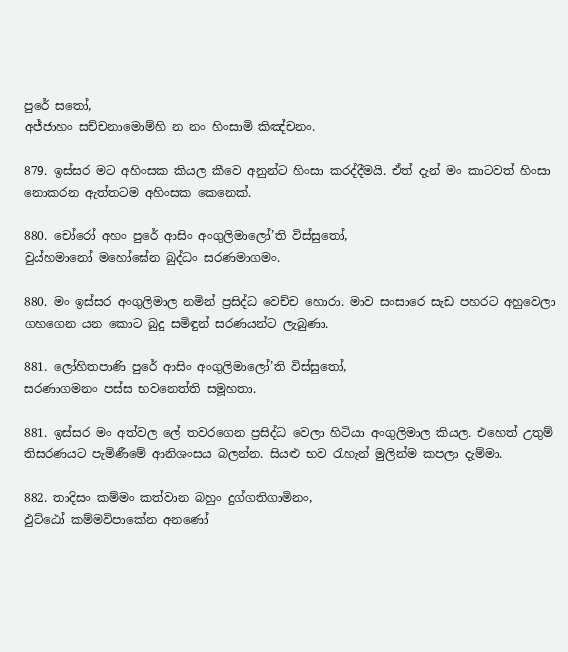පුරේ සතෝ,
අජ්ජාහං සච්චනාමොම්හි න නං හිංසාමි කිඤ්චනං.

879. ඉස්සර මට අහිංසක කියල කීවෙ අනුන්ට හිංසා කරද්දීමයි. ඒත් දැන් මං කාටවත් හිංසා නොකරන ඇත්තටම අහිංසක කෙනෙක්.

880. චෝරෝ අහං පුරේ ආසිං අංගුලිමාලෝ’ති විස්සුතෝ,
වුය්හමානෝ මහෝඝේන බුද්ධං සරණමාගමං.

880. මං ඉස්සර අංගුලිමාල නමින් ප්‍රසිද්ධ වෙච්ච හොරා. මාව සංසාරෙ සැඩ පහරට අහුවෙලා ගහගෙන යන කොට බුදු සමිඳුන් සරණයන්ට ලැබුණා.

881. ලෝහිතපාණි පුරේ ආසිං අංගුලිමාලෝ’ති විස්සුතෝ,
සරණාගමනං පස්ස භවනෙත්ති සමූහතා.

881. ඉස්සර මං අත්වල ලේ තවරගෙන ප්‍රසිද්ධ වෙලා හිටියා අංගුලිමාල කියල. එහෙත් උතුම් තිසරණයට පැමිණීමේ ආනිශංසය බලන්න. සියළු භව රැහැන් මුලින්ම කපලා දැම්මා.

882. තාදිසං කම්මං කත්වාන බහුං දුග්ගතිගාමිනං,
ඵුට්ඨෝ කම්මවිපාකේන අනණෝ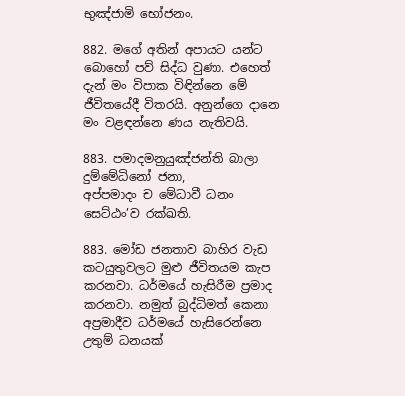භුඤ්ජාමි භෝජනං.

882. මගේ අතින් අපායට යන්ට බොහෝ පව් සිද්ධ වුණා. එහෙත් දැන් මං විපාක විඳින්නෙ මේ ජීවිතයේදී විතරයි. අනුන්ගෙ දානෙ මං වළඳන්නෙ ණය නැතිවයි.

883. පමාදමනුයුඤ්ජන්ති බාලා දුම්මේධිනෝ ජනා,
අප්පමාදං ච මේධාවී ධනං සෙට්ඨං’ව රක්ඛති.

883. මෝඩ ජනතාව බාහිර වැඩ කටයුතුවලට මුළු ජීවිතයම කැප කරනවා. ධර්මයේ හැසිරීම ප්‍රමාද කරනවා. නමුත් බුද්ධිමත් කෙනා අප්‍රමාදීව ධර්මයේ හැසිරෙන්නෙ උතුම් ධනයක්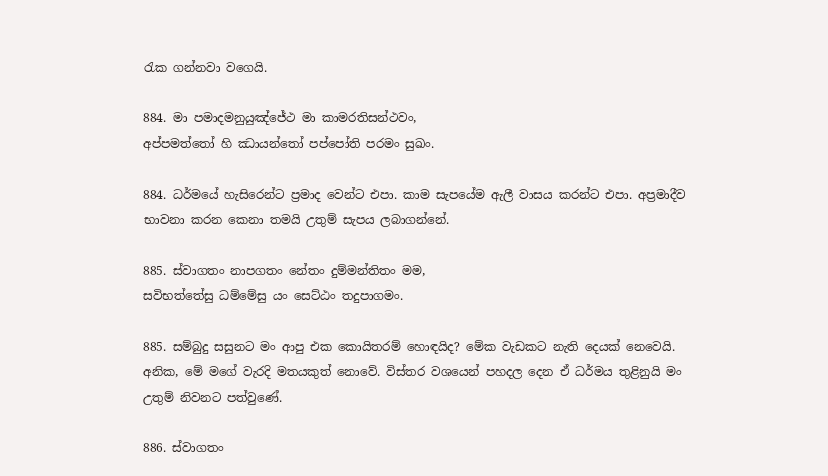රැක ගන්නවා වගෙයි.

884. මා පමාදමනුයුඤ්ජේථ මා කාමරතිසන්ථවං,
අප්පමත්තෝ හි ඣායන්තෝ පප්පෝති පරමං සුඛං.

884. ධර්මයේ හැසිරෙන්ට ප්‍රමාද වෙන්ට එපා. කාම සැපයේම ඇලී වාසය කරන්ට එපා. අප්‍රමාදීව භාවනා කරන කෙනා තමයි උතුම් සැපය ලබාගන්නේ.

885. ස්වාගතං නාපගතං නේතං දුම්මන්තිතං මම,
සවිභත්තේසු ධම්මේසු යං සෙට්ඨං තදුපාගමං.

885. සම්බුදු සසුනට මං ආපු එක කොයිතරම් හොඳයිද? මේක වැඩකට නැති දෙයක් නෙවෙයි. අනික, මේ මගේ වැරදි මතයකුත් නොවේ. විස්තර වශයෙන් පහදල දෙන ඒ ධර්මය තුළිනුයි මං උතුම් නිවනට පත්වුණේ.

886. ස්වාගතං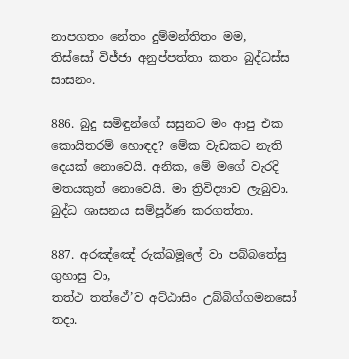නාපගතං නේතං දුම්මන්තිතං මම,
තිස්සෝ විජ්ජා අනුප්පත්තා කතං බුද්ධස්ස සාසනං.

886. බුදු සමිඳුන්ගේ සසුනට මං ආපු එක කොයිතරම් හොඳද? මේක වැඩකට නැති දෙයක් නොවෙයි. අනික, මේ මගේ වැරදි මතයකුත් නොවෙයි. මා ත්‍රිවිද්‍යාව ලැබුවා. බුද්ධ ශාසනය සම්පූර්ණ කරගත්තා.

887. අරඤ්ඤේ රුක්ඛමූලේ වා පබ්බතේසු ගුහාසු වා,
තත්ථ තත්ථේ’ව අට්ඨාසිං උබ්බිග්ගමනසෝ තදා.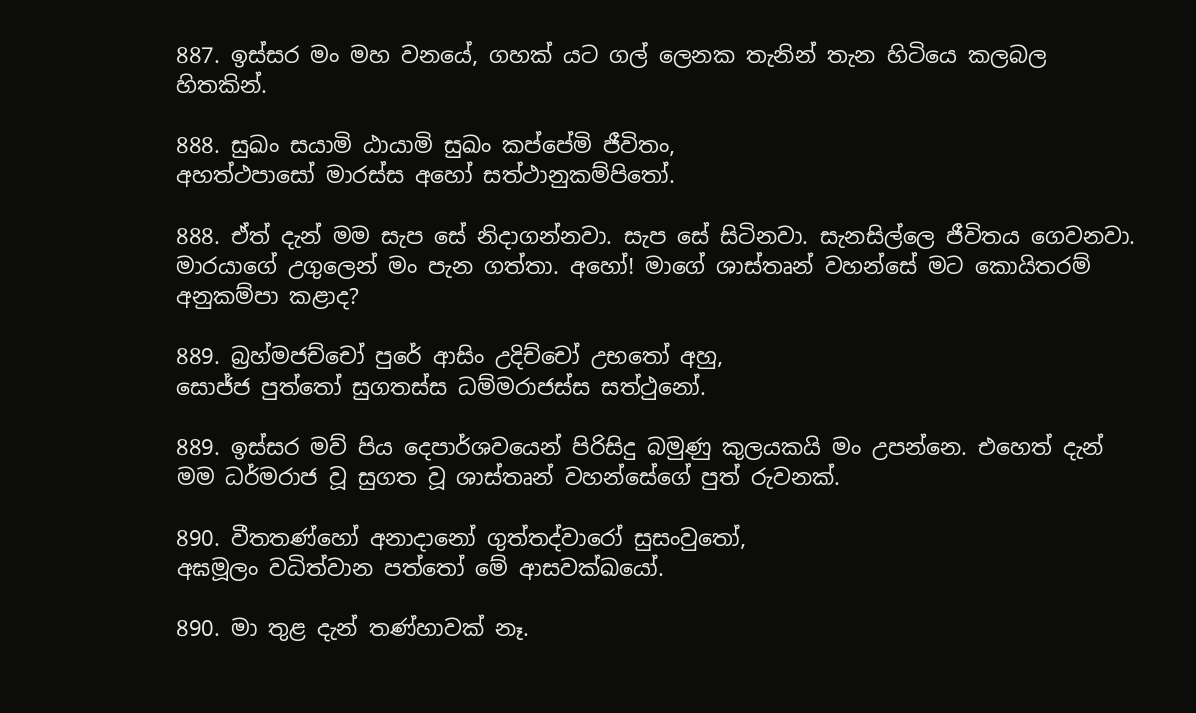887. ඉස්සර මං මහ වනයේ, ගහක් යට ගල් ලෙනක තැනින් තැන හිටියෙ කලබල හිතකින්.

888. සුඛං සයාමි ඨායාමි සුඛං කප්පේමි ජීවිතං,
අහත්ථපාසෝ මාරස්ස අහෝ සත්ථානුකම්පිතෝ.

888. ඒත් දැන් මම සැප සේ නිදාගන්නවා. සැප සේ සිටිනවා. සැනසිල්ලෙ ජීවිතය ගෙවනවා. මාරයාගේ උගුලෙන් මං පැන ගත්තා. අහෝ! මාගේ ශාස්තෘන් වහන්සේ මට කොයිතරම් අනුකම්පා කළාද?

889. බ්‍රහ්මජච්චෝ පුරේ ආසිං උදිච්චෝ උභතෝ අහු,
සොජ්ජ පුත්තෝ සුගතස්ස ධම්මරාජස්ස සත්ථුනෝ.

889. ඉස්සර මව් පිය දෙපාර්ශවයෙන් පිරිසිදු බමුණු කුලයකයි මං උපන්නෙ. එහෙත් දැන් මම ධර්මරාජ වූ සුගත වූ ශාස්තෘන් වහන්සේගේ පුත් රුවනක්.

890. වීතතණ්හෝ අනාදානෝ ගුත්තද්වාරෝ සුසංවුතෝ,
අඝමූලං වධිත්වාන පත්තෝ මේ ආසවක්ඛයෝ.

890. මා තුළ දැන් තණ්හාවක් නෑ.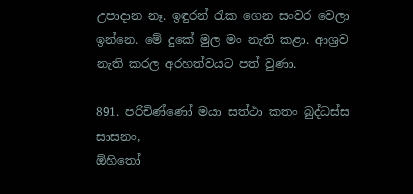උපාදාන නෑ. ඉඳුරන් රැක ගෙන සංවර වෙලා ඉන්නෙ. මේ දුකේ මුල මං නැති කළා. ආශ්‍රව නැති කරල අරහත්වයට පත් වුණා.

891. පරිචිණ්ණෝ මයා සත්ථා කතං බුද්ධස්ස සාසනං,
ඕහිතෝ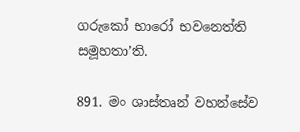ගරුකෝ භාරෝ භවනෙත්ති සමූහතා’ති.

891. මං ශාස්තෘන් වහන්සේව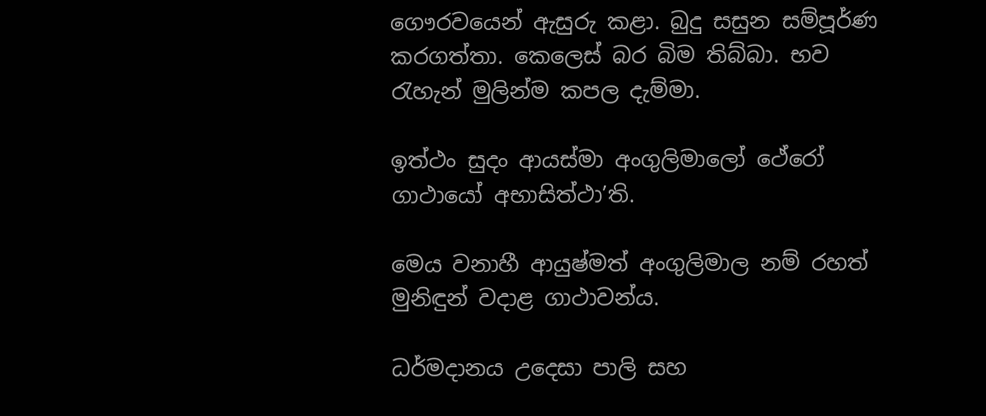ගෞරවයෙන් ඇසුරු කළා. බුදු සසුන සම්පූර්ණ කරගත්තා. කෙලෙස් බර බිම තිබ්බා. භව රැහැන් මුලින්ම කපල දැම්මා.

ඉත්ථං සුදං ආයස්මා අංගුලිමාලෝ ථේරෝ ගාථායෝ අභාසිත්ථා’ති.

මෙය වනාහී ආයුෂ්මත් අංගුලිමාල නම් රහත් මුනිඳුන් වදාළ ගාථාවන්ය.

ධර්මදානය උදෙසා පාලි සහ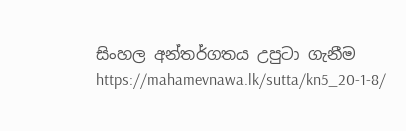සිංහල අන්තර්ගතය උපුටා ගැනීම https://mahamevnawa.lk/sutta/kn5_20-1-8/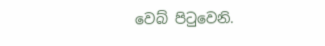වෙබ් පිටුවෙනි.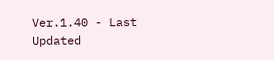Ver.1.40 - Last Updated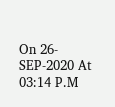On 26-SEP-2020 At 03:14 P.M